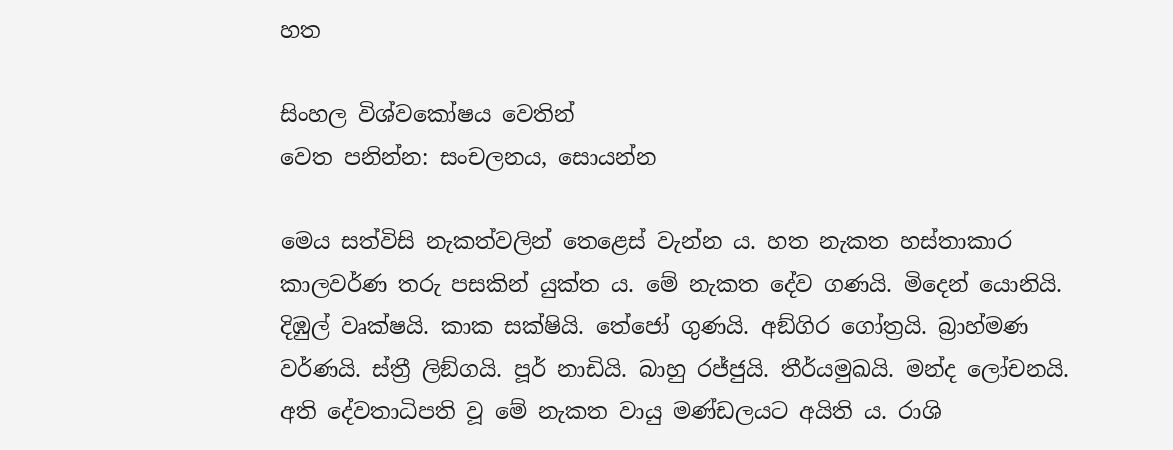හත

සිංහල විශ්වකෝෂය වෙතින්
වෙත පනින්න: සංචලනය, සොයන්න

මෙය සත්විසි නැකත්වලින් තෙළෙස් වැන්න ය. හත නැකත හස්තාකාර කාලවර්ණ තරු පසකින් යුක්ත ය. මේ නැකත දේව ගණයි. මිදෙන් යොනියි. දිඹුල් වෘක්ෂයි. කාක සක්ෂියි. තේජෝ ගුණයි. අඞ්ගිර ගෝත්‍රයි. බ්‍රාහ්මණ වර්ණයි. ස්ත්‍රී ලිඞ්ගයි. පූර් නාඩියි. බාහු රජ්ජුයි. තීර්යමුඛයි. මන්ද ලෝචනයි. අති දේවතාධිපති වූ මේ නැකත වායු මණ්ඩලයට අයිති ය. රාශි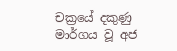චක්‍රයේ දකුණු මාර්ගය වූ අජ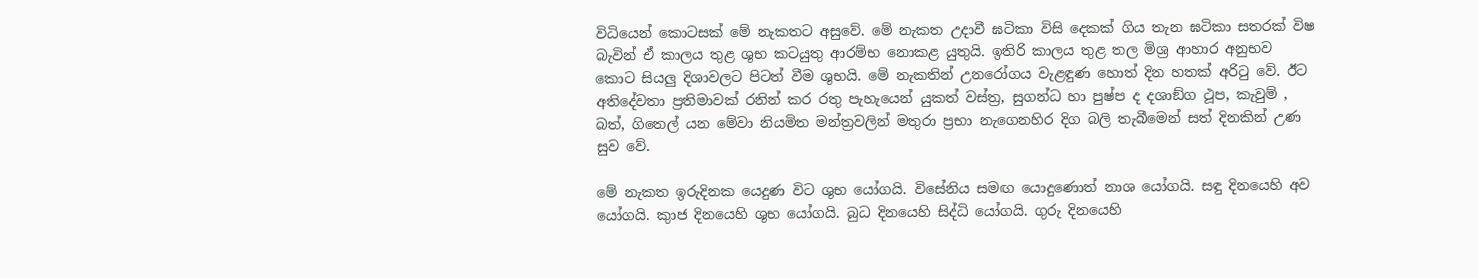විධියෙන් කොටසක් මේ නැකතට අසුවේ. මේ නැකත උදාවී ඝටිකා විසි දෙකක් ගිය තැන ඝටිකා සතරක් විෂ බැවින් ඒ කාලය තුළ ශුභ කටයුතු ආරම්භ නොකළ යුතුයි. ඉතිරි කාලය තුළ තල මිශ්‍ර ආහාර අනුභව කොට සියලු දිශාවලට පිටත් වීම ශුභයි. මේ නැකතින් උනරෝගය වැළඳුණ හොත් දින හතක් අරිටු වේ. ඊට අතිදේවතා ප්‍රතිමාවක් රනින් කර රතු පැහැයෙන් යුකත් වස්ත්‍ර, සුගන්ධ හා පුෂ්ප ද දශාඞ්ග ථූප, කැවුම් , බත්, ගිතෙල් යන මේවා නියමිත මන්ත්‍රවලින් මතුරා ප්‍රභා නැගෙනහිර දිග බලි තැබීමෙන් සත් දිනකින් උණ සුව වේ.

මේ නැකත ඉරුදිනක යෙදුණ විට ශුභ යෝගයි. විසේනිය සමඟ යොදුණොත් නාශ යෝගයි. සඳු දිනයෙහි අව යෝගයි. කුාජ දිනයෙහි ශුභ යෝගයි. බුධ දිනයෙහි සිද්ධි යෝගයි. ගුරු දිනයෙහි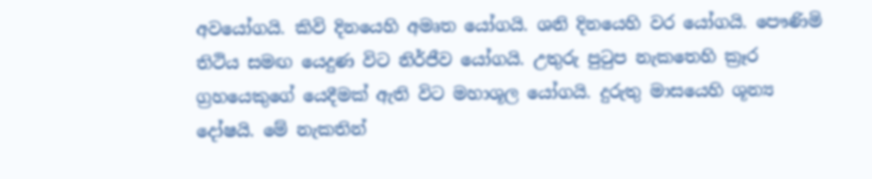අවයෝගයි. කිවි දිනයෙහි අමෘත යෝගයි. ශනි දිනයෙහි වර යෝගයි. පෞණිමි තිථිය සමඟ යෙදුණ විට නිර්ජීව යෝගයි. උතුරු පුටුප නැකතෙහි ක්‍රෑර ග්‍රහයෙකුගේ යෙදීමක් ඇති විට මහාශූල යෝගයි. දුරුතු මාසයෙහි ශූන්‍ය දෝෂයි. මේ නැකතින්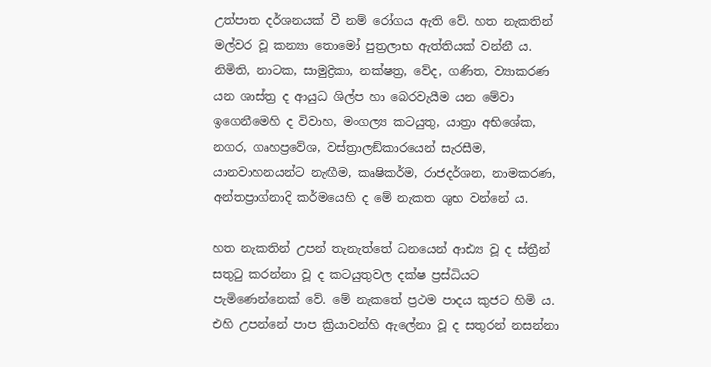උත්පාත දර්ශනයක් වී නම් රෝගය ඇති වේ. හත නැකතින් මල්වර වූ කන්‍යා තොමෝ පුත්‍රලාභ ඇත්තියක් වන්නී ය. නිමිති, නාටක, සාමුද්‍රිකා, නක්ෂත්‍ර, වේද, ගණිත, ව්‍යාකරණ යන ශාස්ත්‍ර ද ආයුධ ශිල්ප හා බෙරවැයීම යන මේවා ඉගෙනීමෙහි ද විවාහ, මංගල්‍ය කටයුතු, යාත්‍රා අභිශේක, නගර, ගෘහප්‍රවේශ, වස්ත්‍රාලඞ්කාරයෙන් සැරසීම, යානවාහනයන්ට නැඟීම, කෘෂිකර්ම, රාජදර්ශන, නාමකරණ, අන්තප්‍රාග්නාදි කර්මයෙහි ද මේ නැකත ශුභ වන්නේ ය.

හත නැකතින් උපන් තැනැත්තේ ධනයෙන් ආඪ්‍ය වූ ද ස්ත්‍රීන් සතුටු කරන්නා වූ ද කටයුතුවල දක්ෂ ප්‍රස්ධියට පැමිණෙන්නෙක් වේ. මේ නැකතේ ප්‍රථම පාදය කුජට හිමි ය. එහි උපන්නේ පාප ක්‍රියාවන්හි ඇලේනා වූ ද සතුරන් නසන්නා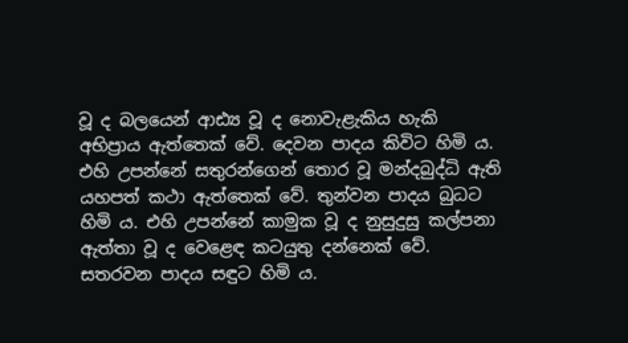වූ ද බලයෙන් ආඪ්‍ය වූ ද නොවැළැකිය හැකි අභිප්‍රාය ඇත්තෙක් වේ. දෙවන පාදය කිවිට හිමි ය. එහි උපන්නේ සතුරන්ගෙන් තොර වූ මන්දබුද්ධි ඇති යහපත් කථා ඇත්තෙක් වේ. තුන්වන පාදය බුධට හිමි ය. එහි උපන්නේ කාමුක වූ ද නුසුදුසු කල්පනා ඇත්තා වූ ද වෙළෙඳ කටයුතු දන්නෙක් වේ. සතරවන පාදය සඳුට හිමි ය.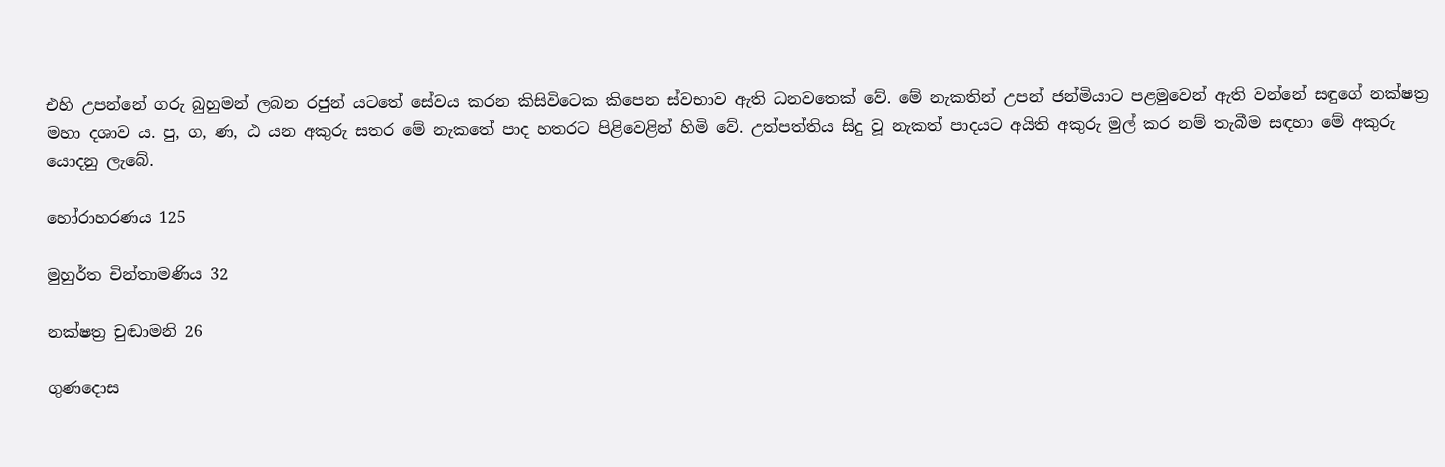එහි උපන්නේ ගරු බුහුමන් ලබන රජුන් යටතේ සේවය කරන කිසිවිටෙක කිපෙන ස්වභාව ඇති ධනවතෙක් වේ. මේ නැකතින් උපන් ජන්මියාට පළමුවෙන් ඇති වන්නේ සඳුගේ නක්ෂත්‍ර මහා දශාව ය. පු, ග, ණ, ඨ යන අකුරු සතර මේ නැකතේ පාද හතරට පිළිවෙළින් හිමි වේ. උත්පත්තිය සිදු වූ නැකත් පාදයට අයිති අකුරු මුල් කර නම් තැබීම සඳහා මේ අකුරු යොදනු ලැබේ.

හෝරාහරණය 125

මුහුර්ත චින්තාමණිය 32

නක්ෂත්‍ර චුඬාමනි 26

ගුණදොස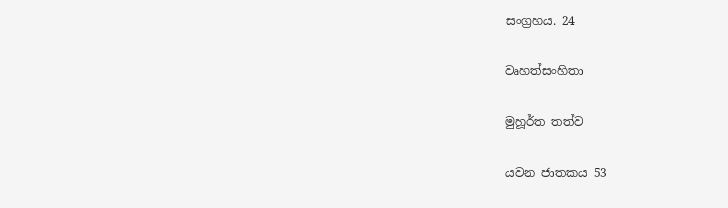සංග්‍රහය. 24

වෘහත්සංහිතා

මුහූර්ත තත්ව

යවන ජාතකය 53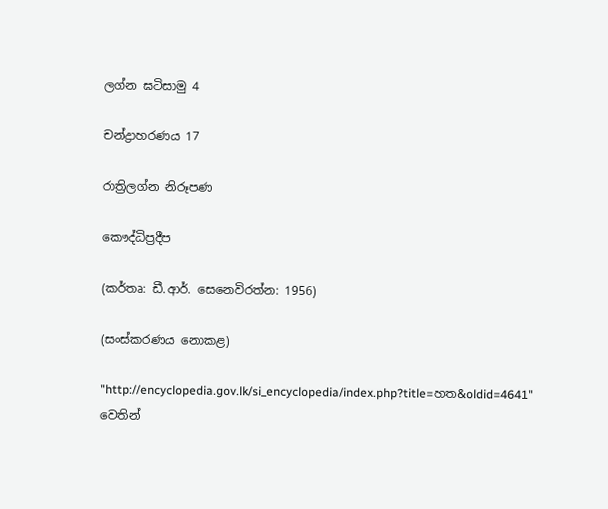ලග්න ඝටිසාමු 4

චන්ද්‍රාහරණය 17

රාත්‍රිලග්න නිරූපණ

කෞද්ධිප්‍රදීප

(කර්තෘ: ඩී.ආර්. සෙනෙවිරත්න: 1956)

(සංස්කරණය නොකළ)

"http://encyclopedia.gov.lk/si_encyclopedia/index.php?title=හත&oldid=4641" වෙතින්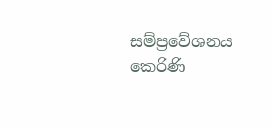සම්ප්‍රවේශනය කෙරිණි